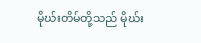မိုဃ်းတိမ်တို့သည် မိုဃ်း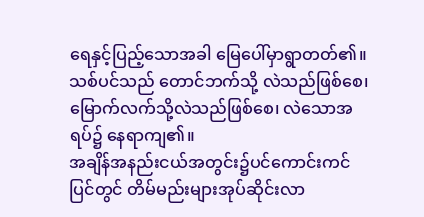ရေနှင့်ပြည့်သောအခါ မြေပေါ်မှာရွာတတ်၏။ သစ်ပင်သည် တောင်ဘက်သို့ လဲသည်ဖြစ်စေ၊ မြောက်လက်သို့လဲသည်ဖြစ်စေ၊ လဲသောအရပ်၌ နေရာကျ၏။
အချိန်အနည်းငယ်အတွင်း၌ပင်ကောင်းကင် ပြင်တွင် တိမ်မည်းများအုပ်ဆိုင်းလာ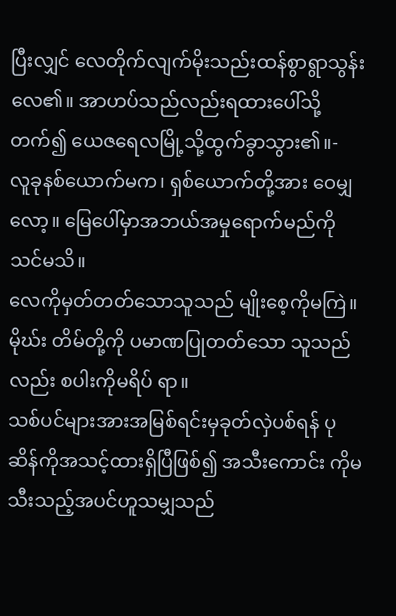ပြီးလျှင် လေတိုက်လျက်မိုးသည်းထန်စွာရွာသွန်းလေ၏။ အာဟပ်သည်လည်းရထားပေါ်သို့တက်၍ ယေဇရေလမြို့သို့ထွက်ခွာသွား၏။-
လူခုနစ်ယောက်မက၊ ရှစ်ယောက်တို့အား ဝေမျှ လော့။ မြေပေါ်မှာအဘယ်အမှုရောက်မည်ကို သင်မသိ။
လေကိုမှတ်တတ်သောသူသည် မျိုးစေ့ကိုမကြဲ။ မိုဃ်း တိမ်တို့ကို ပမာဏပြုတတ်သော သူသည်လည်း စပါးကိုမရိပ် ရာ။
သစ်ပင်များအားအမြစ်ရင်းမှခုတ်လှဲပစ်ရန် ပုဆိန်ကိုအသင့်ထားရှိပြီဖြစ်၍ အသီးကောင်း ကိုမသီးသည့်အပင်ဟူသမျှသည်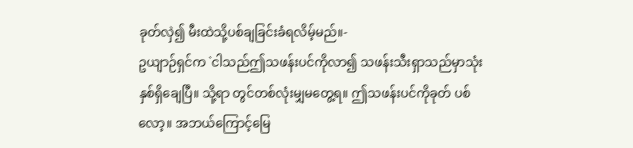ခုတ်လှဲ၍ မီးထဲသို့ပစ်ချခြင်းခံရလိမ့်မည်။-
ဥယျာဉ်ရှင်က `ငါသည်ဤသဖန်းပင်ကိုလာ၍ သဖန်းသီးရှာသည်မှာသုံးနှစ်ရှိချေပြီ။ သို့ရာ တွင်တစ်လုံးမျှမတွေ့ရ။ ဤသဖန်းပင်ကိုခုတ် ပစ်လော့။ အဘယ်ကြောင့်မြေ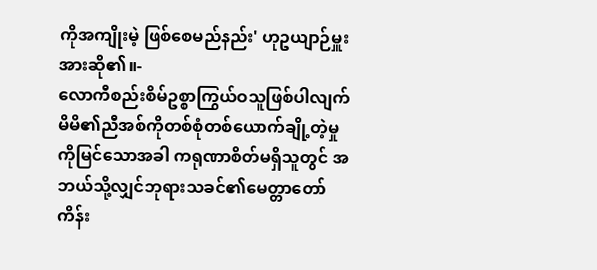ကိုအကျိုးမဲ့ ဖြစ်စေမည်နည်း' ဟုဥယျာဉ်မှူးအားဆို၏။-
လောကီစည်းစိမ်ဥစ္စာကြွယ်ဝသူဖြစ်ပါလျက် မိမိ၏ညီအစ်ကိုတစ်စုံတစ်ယောက်ချို့တဲ့မှု ကိုမြင်သောအခါ ကရုဏာစိတ်မရှိသူတွင် အဘယ်သို့လျှင်ဘုရားသခင်၏မေတ္တာတော် ကိန်း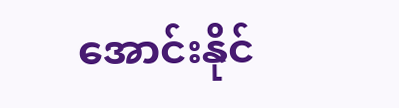အောင်းနိုင်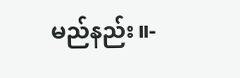မည်နည်း။-